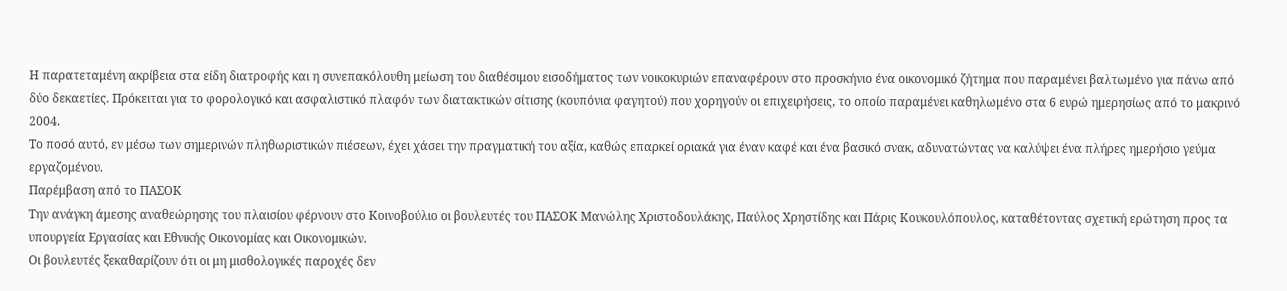Η παρατεταμένη ακρίβεια στα είδη διατροφής και η συνεπακόλουθη μείωση του διαθέσιμου εισοδήματος των νοικοκυριών επαναφέρουν στο προσκήνιο ένα οικονομικό ζήτημα που παραμένει βαλτωμένο για πάνω από δύο δεκαετίες. Πρόκειται για το φορολογικό και ασφαλιστικό πλαφόν των διατακτικών σίτισης (κουπόνια φαγητού) που χορηγούν οι επιχειρήσεις, το οποίο παραμένει καθηλωμένο στα 6 ευρώ ημερησίως από το μακρινό 2004.
Το ποσό αυτό, εν μέσω των σημερινών πληθωριστικών πιέσεων, έχει χάσει την πραγματική του αξία, καθώς επαρκεί οριακά για έναν καφέ και ένα βασικό σνακ, αδυνατώντας να καλύψει ένα πλήρες ημερήσιο γεύμα εργαζομένου.
Παρέμβαση από το ΠΑΣΟΚ
Την ανάγκη άμεσης αναθεώρησης του πλαισίου φέρνουν στο Κοινοβούλιο οι βουλευτές του ΠΑΣΟΚ Μανώλης Χριστοδουλάκης, Παύλος Χρηστίδης και Πάρις Κουκουλόπουλος, καταθέτοντας σχετική ερώτηση προς τα υπουργεία Εργασίας και Εθνικής Οικονομίας και Οικονομικών.
Οι βουλευτές ξεκαθαρίζουν ότι οι μη μισθολογικές παροχές δεν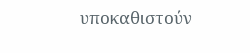υποκαθιστούν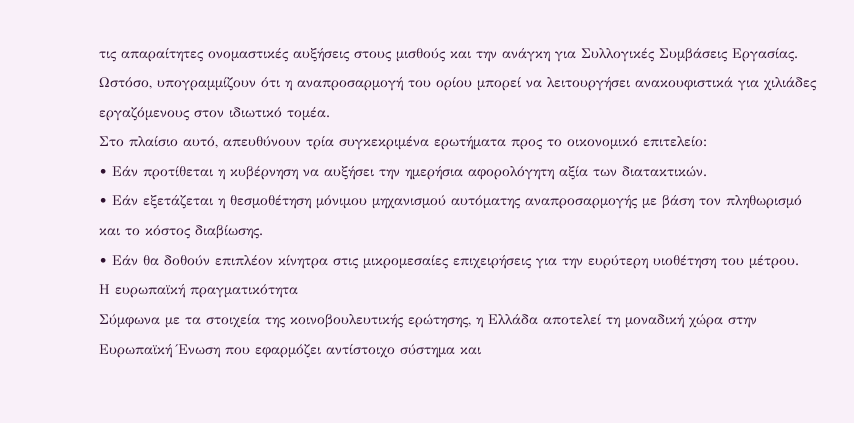τις απαραίτητες ονομαστικές αυξήσεις στους μισθούς και την ανάγκη για Συλλογικές Συμβάσεις Εργασίας. Ωστόσο, υπογραμμίζουν ότι η αναπροσαρμογή του ορίου μπορεί να λειτουργήσει ανακουφιστικά για χιλιάδες εργαζόμενους στον ιδιωτικό τομέα.
Στο πλαίσιο αυτό, απευθύνουν τρία συγκεκριμένα ερωτήματα προς το οικονομικό επιτελείο:
• Εάν προτίθεται η κυβέρνηση να αυξήσει την ημερήσια αφορολόγητη αξία των διατακτικών.
• Εάν εξετάζεται η θεσμοθέτηση μόνιμου μηχανισμού αυτόματης αναπροσαρμογής με βάση τον πληθωρισμό και το κόστος διαβίωσης.
• Εάν θα δοθούν επιπλέον κίνητρα στις μικρομεσαίες επιχειρήσεις για την ευρύτερη υιοθέτηση του μέτρου.
Η ευρωπαϊκή πραγματικότητα
Σύμφωνα με τα στοιχεία της κοινοβουλευτικής ερώτησης, η Ελλάδα αποτελεί τη μοναδική χώρα στην Ευρωπαϊκή Ένωση που εφαρμόζει αντίστοιχο σύστημα και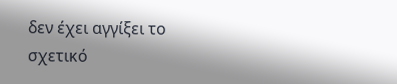δεν έχει αγγίξει το σχετικό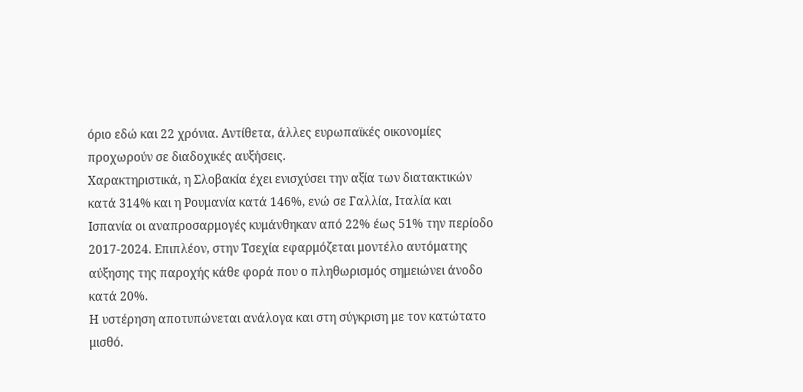όριο εδώ και 22 χρόνια. Αντίθετα, άλλες ευρωπαϊκές οικονομίες προχωρούν σε διαδοχικές αυξήσεις.
Χαρακτηριστικά, η Σλοβακία έχει ενισχύσει την αξία των διατακτικών κατά 314% και η Ρουμανία κατά 146%, ενώ σε Γαλλία, Ιταλία και Ισπανία οι αναπροσαρμογές κυμάνθηκαν από 22% έως 51% την περίοδο 2017-2024. Επιπλέον, στην Τσεχία εφαρμόζεται μοντέλο αυτόματης αύξησης της παροχής κάθε φορά που ο πληθωρισμός σημειώνει άνοδο κατά 20%.
Η υστέρηση αποτυπώνεται ανάλογα και στη σύγκριση με τον κατώτατο μισθό.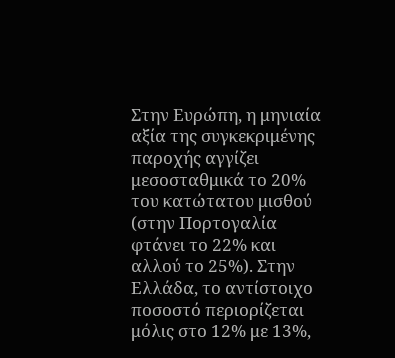Στην Ευρώπη, η μηνιαία αξία της συγκεκριμένης παροχής αγγίζει μεσοσταθμικά το 20% του κατώτατου μισθού (στην Πορτογαλία φτάνει το 22% και αλλού το 25%). Στην Ελλάδα, το αντίστοιχο ποσοστό περιορίζεται μόλις στο 12% με 13%,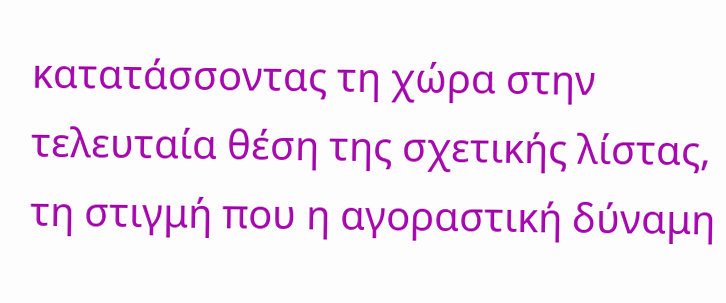κατατάσσοντας τη χώρα στην τελευταία θέση της σχετικής λίστας, τη στιγμή που η αγοραστική δύναμη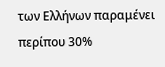των Ελλήνων παραμένει περίπου 30%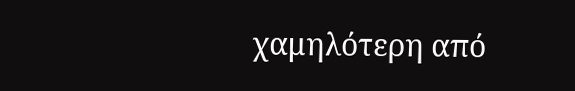χαμηλότερη από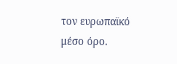τον ευρωπαϊκό μέσο όρο.